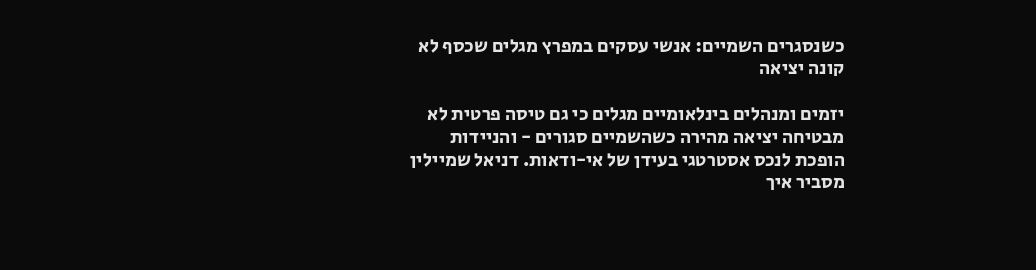כשנסגרים השמיים: אנשי עסקים במפרץ מגלים שכסף לא קונה יציאה

יזמים ומנהלים בינלאומיים מגלים כי גם טיסה פרטית לא מבטיחה יציאה מהירה כשהשמיים סגורים - והניידות הופכת לנכס אסטרטגי בעידן של אי-ודאות. דניאל שמיילין מסביר איך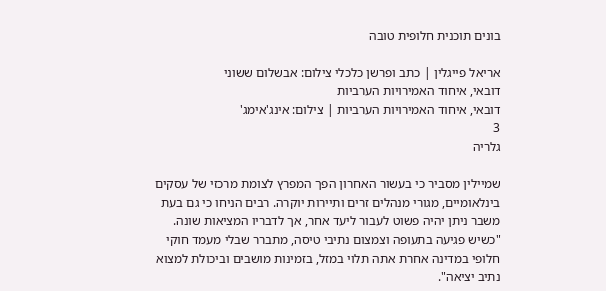בונים תוכנית חלופית טובה

אריאל פייגלין | כתב ופרשן כלכלי צילום: אבשלום ששוני
דובאי, איחוד האמירויות הערביות
דובאי, איחוד האמירויות הערביות | צילום: אינג'אימג'
3
גלריה

שמיילין מסביר כי בעשור האחרון הפך המפרץ לצומת מרכזי של עסקים בינלאומיים, מגורי מנהלים זרים ותיירות יוקרה. רבים הניחו כי גם בעת משבר ניתן יהיה פשוט לעבור ליעד אחר, אך לדבריו המציאות שונה. "כשיש פגיעה בתעופה וצמצום נתיבי טיסה, מתברר שבלי מעמד חוקי חלופי במדינה אחרת אתה תלוי במזל, בזמינות מושבים וביכולת למצוא נתיב יציאה".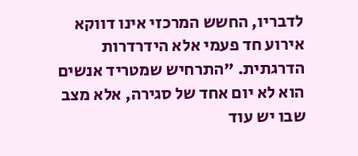לדבריו, החשש המרכזי אינו דווקא אירוע חד פעמי אלא הידרדרות הדרגתית. "התרחיש שמטריד אנשים הוא לא יום אחד של סגירה, אלא מצב שבו יש עוד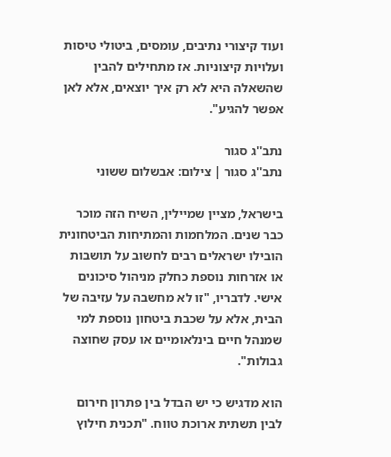ועוד קיצורי נתיבים, עומסים, ביטולי טיסות ועלויות קיצוניות. אז מתחילים להבין שהשאלה היא לא רק איך יוצאים, אלא לאן אפשר להגיע".

נתב''ג סגור
נתב''ג סגור | צילום: אבשלום ששוני

בישראל, מציין שמיילין, השיח הזה מוכר כבר שנים. המלחמות והמתיחות הביטחונית הובילו ישראלים רבים לחשוב על תושבות או אזרחות נוספת כחלק מניהול סיכונים אישי. לדבריו, "זו לא מחשבה על עזיבה של הבית, אלא על שכבת ביטחון נוספת למי שמנהל חיים בינלאומיים או עסק שחוצה גבולות".

הוא מדגיש כי יש הבדל בין פתרון חירום לבין תשתית ארוכת טווח. "תכנית חילוץ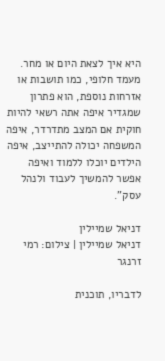היא איך לצאת היום או מחר. מעמד חלופי, כמו תושבות או אזרחות נוספת, הוא פתרון שמגדיר איפה אתה רשאי להיות חוקית אם המצב מתדרדר, איפה המשפחה יכולה להתייצב, איפה הילדים יוכלו ללמוד ואיפה אפשר להמשיך לעבוד ולנהל עסק".

דניאל שמיילין
דניאל שמיילין | צילום: רמי זרנגר

לדבריו, תוכנית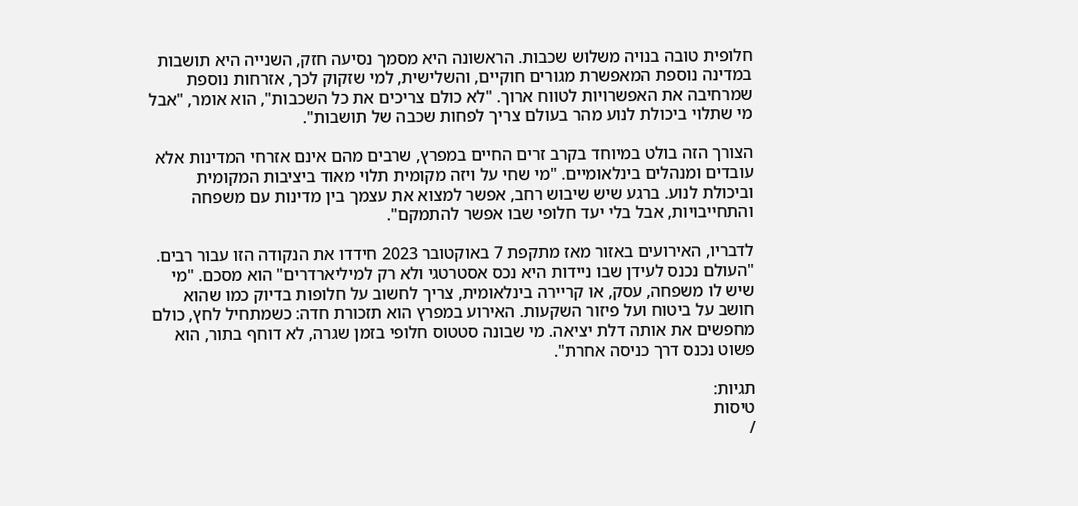חלופית טובה בנויה משלוש שכבות. הראשונה היא מסמך נסיעה חזק, השנייה היא תושבות במדינה נוספת המאפשרת מגורים חוקיים, והשלישית, למי שזקוק לכך, אזרחות נוספת שמרחיבה את האפשרויות לטווח ארוך. "לא כולם צריכים את כל השכבות", הוא אומר, "אבל מי שתלוי ביכולת לנוע מהר בעולם צריך לפחות שכבה של תושבות".

הצורך הזה בולט במיוחד בקרב זרים החיים במפרץ, שרבים מהם אינם אזרחי המדינות אלא עובדים ומנהלים בינלאומיים. "מי שחי על ויזה מקומית תלוי מאוד ביציבות המקומית וביכולת לנוע. ברגע שיש שיבוש רחב, אפשר למצוא את עצמך בין מדינות עם משפחה והתחייבויות, אבל בלי יעד חלופי שבו אפשר להתמקם".

לדבריו, האירועים באזור מאז מתקפת 7 באוקטובר 2023 חידדו את הנקודה הזו עבור רבים. "העולם נכנס לעידן שבו ניידות היא נכס אסטרטגי ולא רק למיליארדרים" הוא מסכם. "מי שיש לו משפחה, עסק, או קריירה בינלאומית, צריך לחשוב על חלופות בדיוק כמו שהוא חושב על ביטוח ועל פיזור השקעות. האירוע במפרץ הוא תזכורת חדה: כשמתחיל לחץ, כולם מחפשים את אותה דלת יציאה. מי שבונה סטטוס חלופי בזמן שגרה, לא דוחף בתור, הוא פשוט נכנס דרך כניסה אחרת".

תגיות:
טיסות
/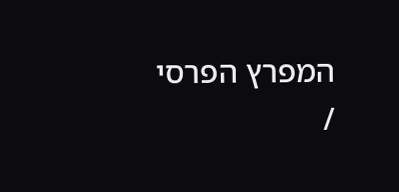המפרץ הפרסי
/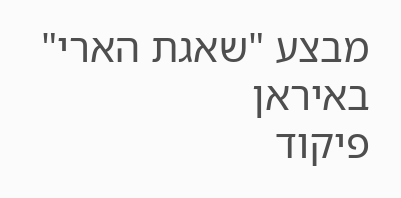מבצע "שאגת הארי" באיראן
פיקוד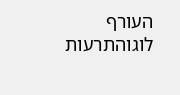העורף לוגוהתרעות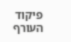פיקוד העורף